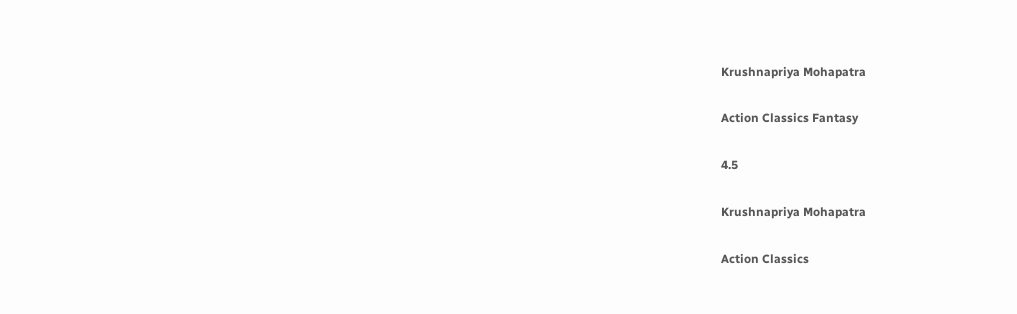Krushnapriya Mohapatra

Action Classics Fantasy

4.5

Krushnapriya Mohapatra

Action Classics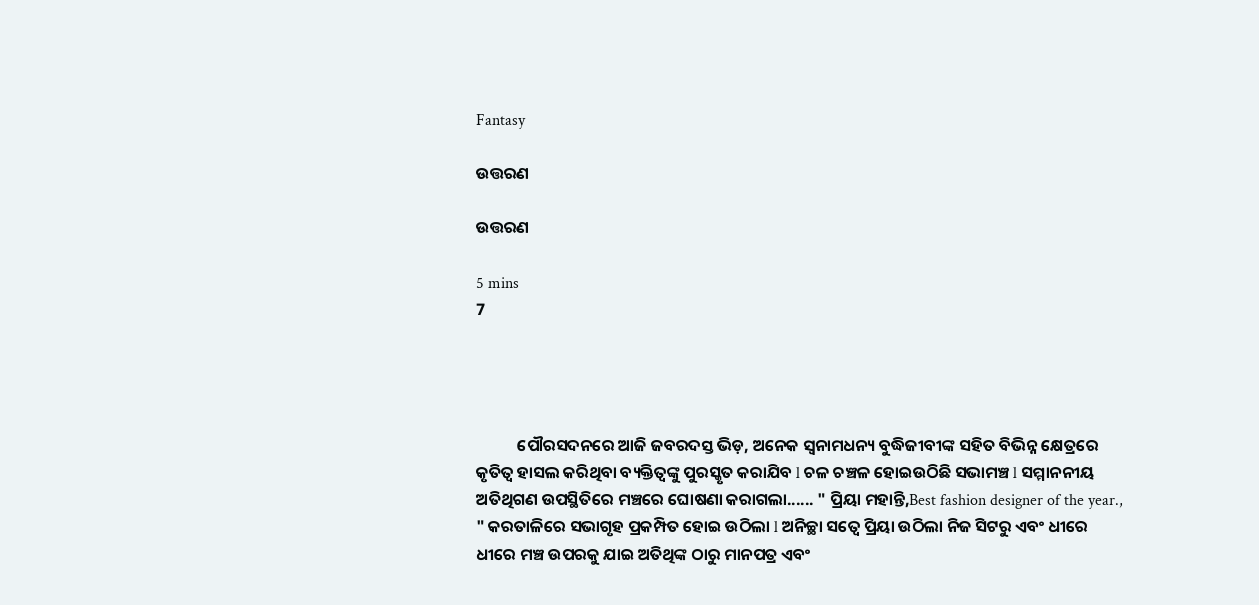Fantasy

ଉତ୍ତରଣ

ଉତ୍ତରଣ

5 mins
7




           ପୌରସଦନରେ ଆଜି ଜବରଦସ୍ତ ଭିଡ଼, ଅନେକ ସ୍ବନାମଧନ୍ୟ ବୁଦ୍ଧିଜୀବୀଙ୍କ ସହିତ ବିଭିନ୍ନ କ୍ଷେତ୍ରରେ କୃତିତ୍ୱ ହାସଲ କରିଥିବା ବ୍ୟକ୍ତିତ୍ୱଙ୍କୁ ପୁରସ୍କୃତ କରାଯିବ l ଚଳ ଚଞ୍ଚଳ ହୋଇଉଠିଛି ସଭାମଞ୍ଚ l ସମ୍ମାନନୀୟ ଅତିଥିଗଣ ଉପସ୍ଥିତିରେ ମଞ୍ଚରେ ଘୋଷଣା କରାଗଲା...... " ପ୍ରିୟା ମହାନ୍ତି,Best fashion designer of the year., " କରତାଳିରେ ସଭାଗୃହ ପ୍ରକମ୍ପିତ ହୋଇ ଉଠିଲା l ଅନିଚ୍ଛା ସତ୍ୱେ ପ୍ରିୟା ଉଠିଲା ନିଜ ସିଟରୁ ଏବଂ ଧୀରେ ଧୀରେ ମଞ୍ଚ ଉପରକୁ ଯାଇ ଅତିଥିଙ୍କ ଠାରୁ ମାନପତ୍ର ଏବଂ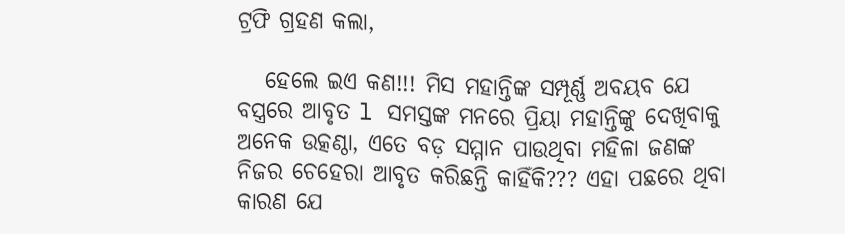ଟ୍ରଫି ଗ୍ରହଣ କଲା,

   ହେଲେ ଇଏ କଣ!!! ମିସ ମହାନ୍ତିଙ୍କ ସମ୍ପୂର୍ଣ୍ଣ ଅବୟବ ଯେ ବସ୍ତ୍ରରେ ଆବୃତ l ସମସ୍ତଙ୍କ ମନରେ ପ୍ରିୟା ମହାନ୍ତିଙ୍କୁ ଦେଖିବାକୁ ଅନେକ ଉତ୍କଣ୍ଠା, ଏତେ ବଡ଼ ସମ୍ମାନ ପାଉଥିବା ମହିଳା ଜଣଙ୍କ ନିଜର ଚେହେରା ଆବୃତ କରିଛନ୍ତି କାହିଁକି??? ଏହା ପଛରେ ଥିବା କାରଣ ଯେ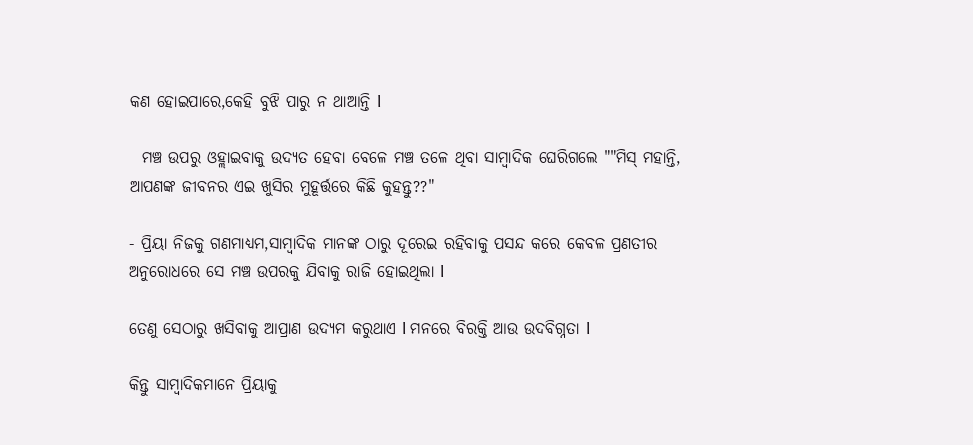କଣ ହୋଇପାରେ,କେହି ବୁଝି ପାରୁ ନ ଥାଆନ୍ତି l

  ମଞ୍ଚ ଉପରୁ ଓହ୍ଲାଇବାକୁ ଉଦ୍ୟତ ହେବା ବେଳେ ମଞ୍ଚ ତଳେ ଥିବା ସାମ୍ବାଦିକ ଘେରିଗଲେ ""ମିସ୍ ମହାନ୍ତି, ଆପଣଙ୍କ ଜୀବନର ଏଇ ଖୁସିର ମୁହୂର୍ତ୍ତରେ କିଛି କୁହନ୍ତୁ??"

- ପ୍ରିୟା ନିଜକୁ ଗଣମାଧ୍ୟମ,ସାମ୍ବାଦିକ ମାନଙ୍କ ଠାରୁ ଦୂରେଇ ରହିବାକୁ ପସନ୍ଦ କରେ କେବଳ ପ୍ରଣତୀର ଅନୁରୋଧରେ ସେ ମଞ୍ଚ ଉପରକୁ ଯିବାକୁ ରାଜି ହୋଇଥିଲା l

ତେଣୁ ସେଠାରୁ ଖସିବାକୁ ଆପ୍ରାଣ ଉଦ୍ୟମ କରୁଥାଏ l ମନରେ ବିରକ୍ତି ଆଉ ଉଦବିଗ୍ନତା l

କିନ୍ତୁ ସାମ୍ବାଦିକମାନେ ପ୍ରିୟାକୁ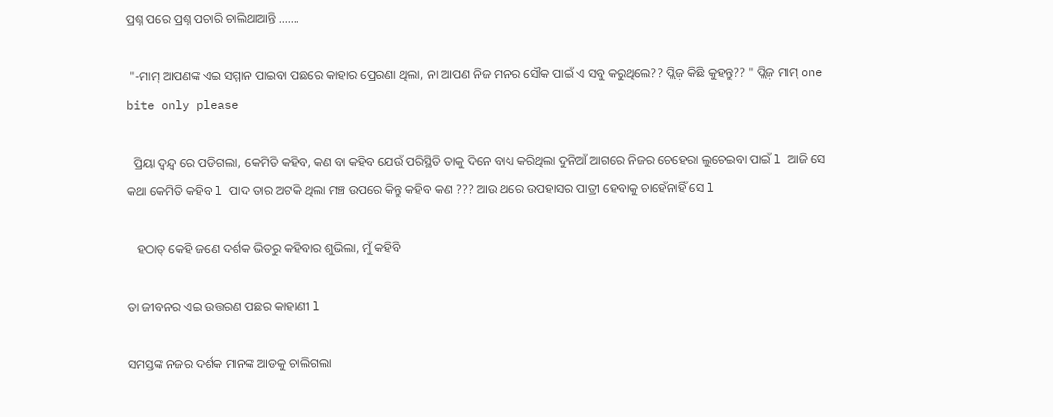ପ୍ରଶ୍ନ ପରେ ପ୍ରଶ୍ନ ପଚାରି ଚାଲିଥାଆନ୍ତି .......

 "-ମାମ୍ ଆପଣଙ୍କ ଏଇ ସମ୍ମାନ ପାଇବା ପଛରେ କାହାର ପ୍ରେରଣା ଥିଲା, ନା ଆପଣ ନିଜ ମନର ସୌକ ପାଇଁ ଏ ସବୁ କରୁଥିଲେ?? ପ୍ଲିଜ଼ କିଛି କୁହନ୍ତୁ?? " ପ୍ଲିଜ଼ ମାମ୍ one bite only please

  ପ୍ରିୟା ଦ୍ୱନ୍ଦ୍ୱ ରେ ପଡିଗଲା, କେମିତି କହିବ, କଣ ବା କହିବ ଯେଉଁ ପରିସ୍ଥିତି ତାକୁ ଦିନେ ବାଧ୍ୟ କରିଥିଲା ଦୁନିଆଁ ଆଗରେ ନିଜର ଚେହେରା ଲୁଚେଇବା ପାଇଁ l ଆଜି ସେ କଥା କେମିତି କହିବ l ପାଦ ତାର ଅଟକି ଥିଲା ମଞ୍ଚ ଉପରେ କିନ୍ତୁ କହିବ କଣ ??? ଆଉ ଥରେ ଉପହାସର ପାତ୍ରୀ ହେବାକୁ ଚାହେଁନାହିଁ ସେ l

   ହଠାତ୍ କେହି ଜଣେ ଦର୍ଶକ ଭିତରୁ କହିବାର ଶୁଭିଲା, ମୁଁ କହିବି

ତା ଜୀବନର ଏଇ ଉତ୍ତରଣ ପଛର କାହାଣୀ l

ସମସ୍ତଙ୍କ ନଜର ଦର୍ଶକ ମାନଙ୍କ ଆଡକୁ ଚାଲିଗଲା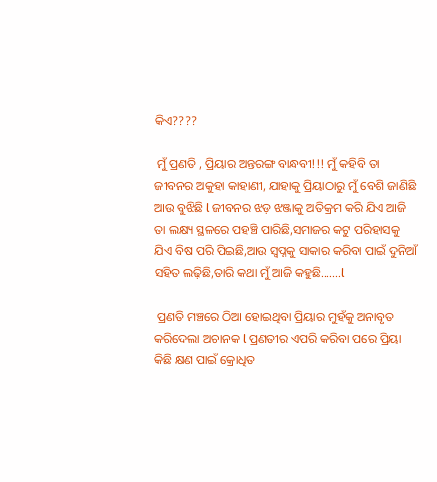କିଏ????

 ମୁଁ ପ୍ରଣତି , ପ୍ରିୟାର ଅନ୍ତରଙ୍ଗ ବାନ୍ଧବୀ!!! ମୁଁ କହିବି ତା ଜୀବନର ଅକୁହା କାହାଣୀ, ଯାହାକୁ ପ୍ରିୟାଠାରୁ ମୁଁ ବେଶି ଜାଣିଛି ଆଉ ବୁଝିଛି l ଜୀବନର ଝଡ଼ ଝଞ୍ଜାକୁ ଅତିକ୍ରମ କରି ଯିଏ ଆଜି ତା ଲକ୍ଷ୍ୟ ସ୍ଥଳରେ ପହଞ୍ଚି ପାରିଛି,ସମାଜର କଟୁ ପରିହାସକୁ ଯିଏ ବିଷ ପରି ପିଇଛି,ଆଉ ସ୍ବପ୍ନକୁ ସାକାର କରିବା ପାଇଁ ଦୁନିଆଁ ସହିତ ଲଢ଼ିଛି,ତାରି କଥା ମୁଁ ଆଜି କହୁଛି....…l

 ପ୍ରଣତି ମଞ୍ଚରେ ଠିଆ ହୋଇଥିବା ପ୍ରିୟାର ମୁହଁକୁ ଅନାବୃତ କରିଦେଲା ଅଚାନକ l ପ୍ରଣତୀର ଏପରି କରିବା ପରେ ପ୍ରିୟା କିଛି କ୍ଷଣ ପାଇଁ କ୍ରୋଧିତ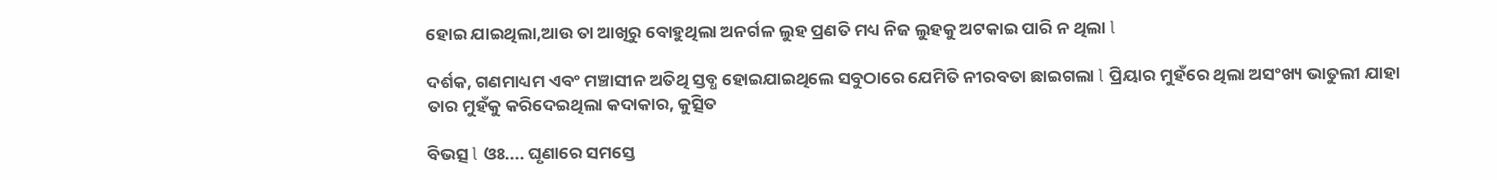ହୋଇ ଯାଇଥିଲା,ଆଉ ତା ଆଖିରୁ ବୋହୁଥିଲା ଅନର୍ଗଳ ଲୁହ ପ୍ରଣତି ମଧ୍ୟ ନିଜ ଲୁହକୁ ଅଟକାଇ ପାରି ନ ଥିଲା l

ଦର୍ଶକ, ଗଣମାଧ୍ୟମ ଏବଂ ମଞ୍ଚାସୀନ ଅତିଥି ସ୍ତବ୍ଧ ହୋଇଯାଇଥିଲେ ସବୁଠାରେ ଯେମିତି ନୀରବତା ଛାଇଗଲା l ପ୍ରିୟାର ମୁହଁରେ ଥିଲା ଅସଂଖ୍ୟ ଭାତୁଲୀ ଯାହା ତାର ମୁହଁକୁ କରିଦେଇଥିଲା କଦାକାର, କୁତ୍ସିତ

ବିଭତ୍ସ l ଓଃ.... ଘୃଣାରେ ସମସ୍ତେ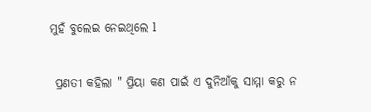ମୁହଁ ବୁଲେଇ ନେଇଥିଲେ l

 ପ୍ରଣତୀ କହିଲା " ପ୍ରିୟା କଣ ପାଇଁ ଏ ଦୁନିଆଁକୁ ସାମ୍ମା କରୁ ନ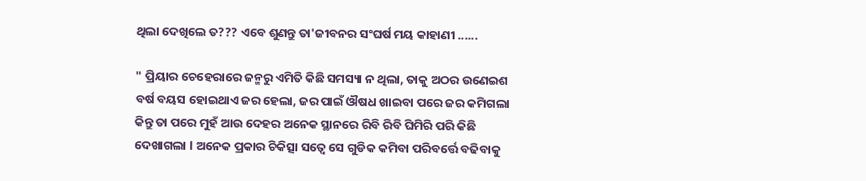ଥିଲା ଦେଖିଲେ ତ??? ଏବେ ଶୁଣନ୍ତୁ ତା'ଜୀବନର ସଂଘର୍ଷ ମୟ କାହାଣୀ ......

" ପ୍ରିୟାର ଚେହେରାରେ ଜନ୍ମରୁ ଏମିତି କିଛି ସମସ୍ୟା ନ ଥିଲା, ତାକୁ ଅଠର ଉଣେଇଶ ବର୍ଷ ବୟସ ହୋଇଥାଏ ଜର ହେଲା, ଜର ପାଇଁ ଔଷଧ ଖାଇବା ପରେ ଜର କମିଗଲା କିନ୍ତୁ ତା ପରେ ମୁହଁ ଆଉ ଦେହର ଅନେକ ସ୍ଥାନରେ ରିବି ରିବି ଘିମିରି ପରି କିଛି ଦେଖାଗଲା l ଅନେକ ପ୍ରକାର ଚିକିତ୍ସା ସତ୍ୱେ ସେ ଗୁଡିକ କମିବା ପରିବର୍ତ୍ତେ ବଢିବାକୁ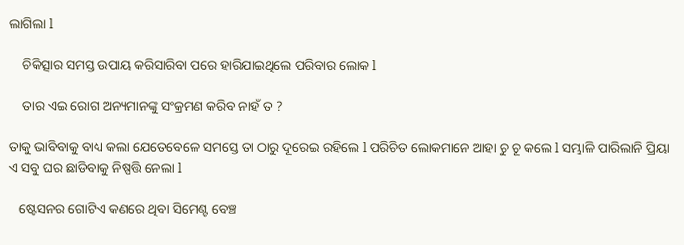ଲାଗିଲା l

    ଚିକିତ୍ସାର ସମସ୍ତ ଉପାୟ କରିସାରିବା ପରେ ହାରିଯାଇଥିଲେ ପରିବାର ଲୋକ l

    ତାର ଏଇ ରୋଗ ଅନ୍ୟମାନଙ୍କୁ ସଂକ୍ରମଣ କରିବ ନାହଁ ତ ?

ତାକୁ ଭାବିବାକୁ ବାଧ୍ୟ କଲା ଯେତେବେଳେ ସମସ୍ତେ ତା ଠାରୁ ଦୂରେଇ ରହିଲେ l ପରିଚିତ ଲୋକମାନେ ଆହା ଚୁ ଚୂ କଲେ l ସମ୍ଭାଳି ପାରିଲାନି ପ୍ରିୟା ଏ ସବୁ ଘର ଛାଡିବାକୁ ନିଷ୍ପତ୍ତି ନେଲା l

   ଷ୍ଟେସନର ଗୋଟିଏ କଣରେ ଥିବା ସିମେଣ୍ଟ ବେଞ୍ଚ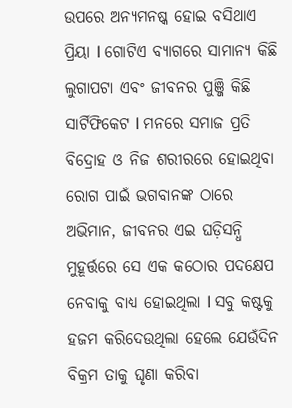ଉପରେ ଅନ୍ୟମନଷ୍କ ହୋଇ ବସିଥାଏ ପ୍ରିୟା l ଗୋଟିଏ ବ୍ୟାଗରେ ସାମାନ୍ୟ କିଛି ଲୁଗାପଟା ଏବଂ ଜୀବନର ପୁଞ୍ଜି କିଛି ସାର୍ଟିଫିକେଟ l ମନରେ ସମାଜ ପ୍ରତି ବିଦ୍ରୋହ ଓ ନିଜ ଶରୀରରେ ହୋଇଥିବା ରୋଗ ପାଇଁ ଭଗବାନଙ୍କ ଠାରେ ଅଭିମାନ, ଜୀବନର ଏଇ ଘଡ଼ିସନ୍ଧି ମୁହୂର୍ତ୍ତରେ ସେ ଏକ କଠୋର ପଦକ୍ଷେପ ନେବାକୁ ବାଧ୍ୟ ହୋଇଥିଲା l ସବୁ କଷ୍ଟକୁ ହଜମ କରିଦେଉଥିଲା ହେଲେ ଯେଉଁଦିନ ବିକ୍ରମ ତାକୁ ଘୃଣା କରିବା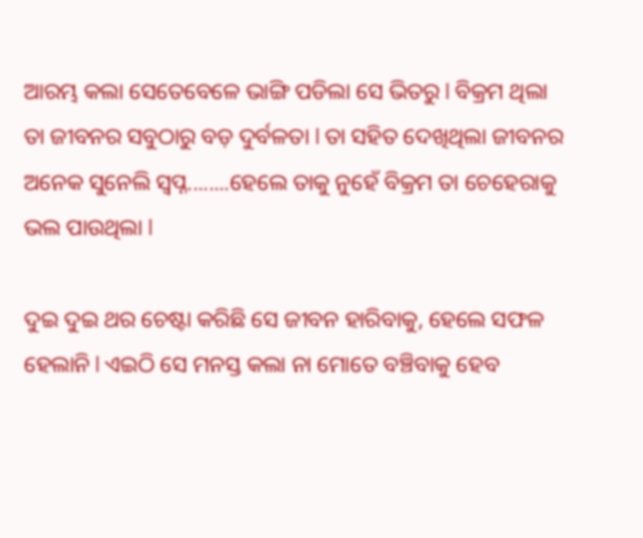ଆରମ୍ଭ କଲା ସେତେବେଳେ ଭାଙ୍ଗି ପଡିଲା ସେ ଭିତରୁ l ବିକ୍ରମ ଥିଲା ତା ଜୀବନର ସବୁଠାରୁ ବଡ଼ ଦୁର୍ବଳତା l ତା ସହିତ ଦେଖିଥିଲା ଜୀବନର ଅନେକ ସୁନେଲି ସ୍ବପ୍ନ........ହେଲେ ତାକୁ ନୁହେଁ ବିକ୍ରମ ତା ଚେହେରାକୁ ଭଲ ପାଉଥିଲା l

ଦୁଇ ଦୁଇ ଥର ଚେଷ୍ଟା କରିଛି ସେ ଜୀବନ ହାରିବାକୁ, ହେଲେ ସଫଳ ହେଲାନି l ଏଇଠି ସେ ମନସ୍ତ କଲା ନା ମୋତେ ବଞ୍ଚିବାକୁ ହେବ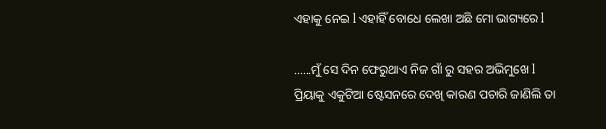ଏହାକୁ ନେଇ l ଏହାହିଁ ବୋଧେ ଲେଖା ଅଛି ମୋ ଭାଗ୍ୟରେ l

......ମୁଁ ସେ ଦିନ ଫେରୁଥାଏ ନିଜ ଗାଁ ରୁ ସହର ଅଭିମୁଖେ l ପ୍ରିୟାକୁ ଏକୁଟିଆ ଷ୍ଟେସନରେ ଦେଖି କାରଣ ପଚାରି ଜାଣିଲି ତା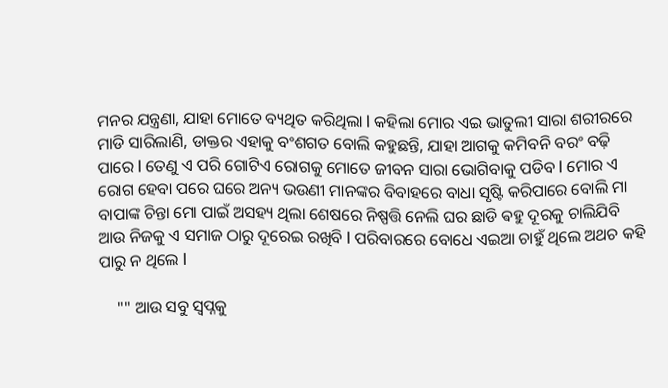ମନର ଯନ୍ତ୍ରଣା, ଯାହା ମୋତେ ବ୍ୟଥିତ କରିଥିଲା l କହିଲା ମୋର ଏଇ ଭାତୁଲୀ ସାରା ଶରୀରରେ ମାଡି ସାରିଲାଣି, ଡାକ୍ତର ଏହାକୁ ବଂଶଗତ ବୋଲି କହୁଛନ୍ତି, ଯାହା ଆଗକୁ କମିବନି ବରଂ ବଢ଼ି ପାରେ l ତେଣୁ ଏ ପରି ଗୋଟିଏ ରୋଗକୁ ମୋତେ ଜୀବନ ସାରା ଭୋଗିବାକୁ ପଡିବ l ମୋର ଏ ରୋଗ ହେବା ପରେ ଘରେ ଅନ୍ୟ ଭଉଣୀ ମାନଙ୍କର ବିବାହରେ ବାଧା ସୃଷ୍ଟି କରିପାରେ ବୋଲି ମା ବାପାଙ୍କ ଚିନ୍ତା ମୋ ପାଇଁ ଅସହ୍ୟ ଥିଲା ଶେଷରେ ନିଷ୍ପତ୍ତି ନେଲି ଘର ଛାଡି ଵହୁ ଦୂରକୁ ଚାଲିଯିବି ଆଉ ନିଜକୁ ଏ ସମାଜ ଠାରୁ ଦୂରେଇ ରଖିବି l ପରିବାରରେ ବୋଧେ ଏଇଆ ଚାହୁଁ ଥିଲେ ଅଥଚ କହି ପାରୁ ନ ଥିଲେ l

    "" ଆଉ ସବୁ ସ୍ବପ୍ନକୁ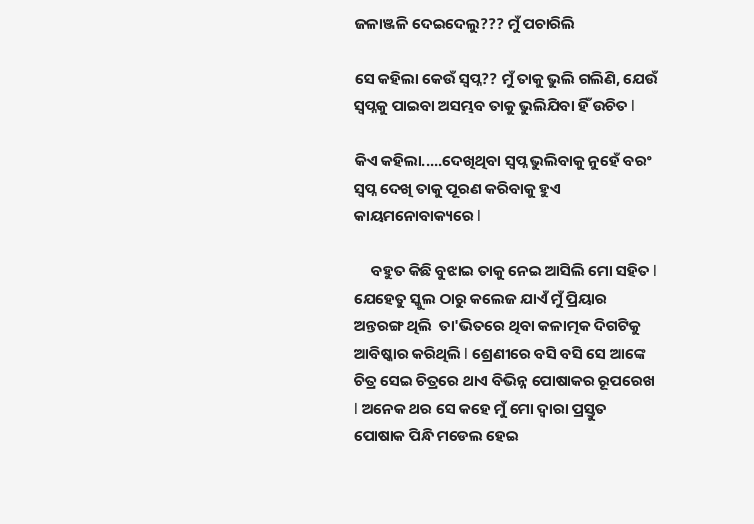ଜଳାଞ୍ଜଳି ଦେଇଦେଲୁ??? ମୁଁ ପଚାରିଲି

ସେ କହିଲା କେଉଁ ସ୍ବପ୍ନ?? ମୁଁ ତାକୁ ଭୁଲି ଗଲିଣି, ଯେଉଁ ସ୍ବପ୍ନକୁ ପାଇବା ଅସମ୍ଭବ ତାକୁ ଭୁଲିଯିବା ହିଁ ଉଚିତ l

କିଏ କହିଲା.....ଦେଖିଥିବା ସ୍ବପ୍ନ ଭୁଲିବାକୁ ନୁହେଁ ବରଂ ସ୍ବପ୍ନ ଦେଖି ତାକୁ ପୂରଣ କରିବାକୁ ହୁଏ କାୟମନୋବାକ୍ୟରେ l

     ବହୁତ କିଛି ବୁଝାଇ ତାକୁ ନେଇ ଆସିଲି ମୋ ସହିତ l ଯେହେତୁ ସ୍କୁଲ ଠାରୁ କଲେଜ ଯାଏଁ ମୁଁ ପ୍ରିୟାର ଅନ୍ତରଙ୍ଗ ଥିଲି  ତା'ଭିତରେ ଥିବା କଳାତ୍ମକ ଦିଗଟିକୁ ଆବିଷ୍କାର କରିଥିଲି l ଶ୍ରେଣୀରେ ବସି ବସି ସେ ଆଙ୍କେ ଚିତ୍ର ସେଇ ଚିତ୍ରରେ ଥାଏ ବିଭିନ୍ନ ପୋଷାକର ରୂପରେଖ l ଅନେକ ଥର ସେ କହେ ମୁଁ ମୋ ଦ୍ୱାରା ପ୍ରସ୍ତୁତ ପୋଷାକ ପିନ୍ଧି ମଡେଲ ହେଇ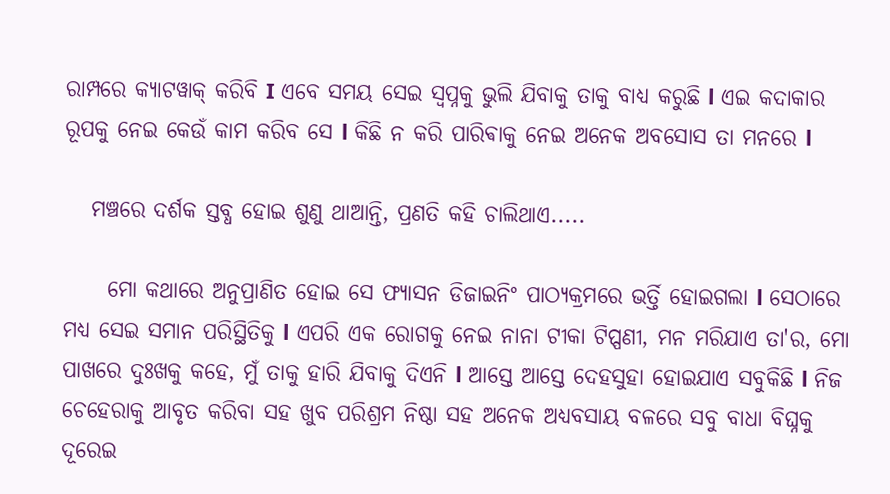ରାମ୍ପରେ କ୍ୟାଟୱାକ୍ କରିବି I ଏବେ ସମୟ ସେଇ ସ୍ୱପ୍ନକୁ ଭୁଲି ଯିବାକୁ ତାକୁ ବାଧ୍ୟ କରୁଛି l ଏଇ କଦାକାର ରୂପକୁ ନେଇ କେଉଁ କାମ କରିବ ସେ l କିଛି ନ କରି ପାରିଵାକୁ ନେଇ ଅନେକ ଅବସୋସ ତା ମନରେ l

   ମଞ୍ଚରେ ଦର୍ଶକ ସ୍ତବ୍ଧ ହୋଇ ଶୁଣୁ ଥାଆନ୍ତି, ପ୍ରଣତି କହି ଚାଲିଥାଏ.....

     ମୋ କଥାରେ ଅନୁପ୍ରାଣିତ ହୋଇ ସେ ଫ୍ୟାସନ ଡିଜାଇନିଂ ପାଠ୍ୟକ୍ରମରେ ଭର୍ତ୍ତି ହୋଇଗଲା l ସେଠାରେ ମଧ୍ୟ ସେଇ ସମାନ ପରିସ୍ଥିତିକୁ l ଏପରି ଏକ ରୋଗକୁ ନେଇ ନାନା ଟୀକା ଟିପ୍ପଣୀ, ମନ ମରିଯାଏ ତା'ର, ମୋ ପାଖରେ ଦୁଃଖକୁ କହେ, ମୁଁ ତାକୁ ହାରି ଯିବାକୁ ଦିଏନି l ଆସ୍ତେ ଆସ୍ତେ ଦେହସୁହା ହୋଇଯାଏ ସବୁକିଛି l ନିଜ ଚେହେରାକୁ ଆବୃତ କରିବା ସହ ଖୁବ ପରିଶ୍ରମ ନିଷ୍ଠା ସହ ଅନେକ ଅଧ୍ୟବସାୟ ବଳରେ ସବୁ ବାଧା ବିଘ୍ନକୁ ଦୂରେଇ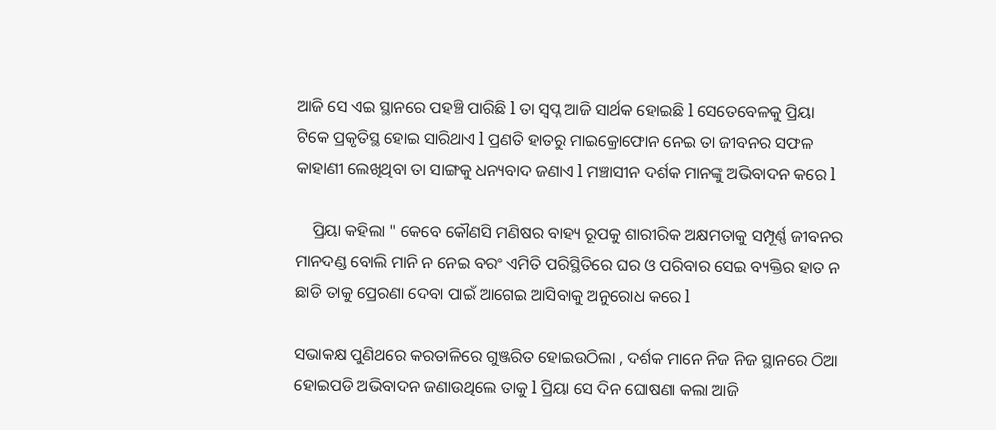ଆଜି ସେ ଏଇ ସ୍ଥାନରେ ପହଞ୍ଚି ପାରିଛି l ତା ସ୍ବପ୍ନ ଆଜି ସାର୍ଥକ ହୋଇଛି l ସେତେବେଳକୁ ପ୍ରିୟା ଟିକେ ପ୍ରକୃତିସ୍ଥ ହୋଇ ସାରିଥାଏ l ପ୍ରଣତି ହାତରୁ ମାଇକ୍ରୋଫୋନ ନେଇ ତା ଜୀବନର ସଫଳ କାହାଣୀ ଲେଖିଥିବା ତା ସାଙ୍ଗକୁ ଧନ୍ୟବାଦ ଜଣାଏ l ମଞ୍ଚାସୀନ ଦର୍ଶକ ମାନଙ୍କୁ ଅଭିବାଦନ କରେ l

    ପ୍ରିୟା କହିଲା " କେବେ କୌଣସି ମଣିଷର ବାହ୍ୟ ରୂପକୁ ଶାରୀରିକ ଅକ୍ଷମତାକୁ ସମ୍ପୂର୍ଣ୍ଣ ଜୀବନର ମାନଦଣ୍ଡ ବୋଲି ମାନି ନ ନେଇ ବରଂ ଏମିତି ପରିସ୍ଥିତିରେ ଘର ଓ ପରିବାର ସେଇ ବ୍ୟକ୍ତିର ହାତ ନ ଛାଡି ତାକୁ ପ୍ରେରଣା ଦେବା ପାଇଁ ଆଗେଇ ଆସିବାକୁ ଅନୁରୋଧ କରେ l

ସଭାକକ୍ଷ ପୁଣିଥରେ କରତାଳିରେ ଗୁଞ୍ଜରିତ ହୋଇଉଠିଲା , ଦର୍ଶକ ମାନେ ନିଜ ନିଜ ସ୍ଥାନରେ ଠିଆ ହୋଇପଡି ଅଭିବାଦନ ଜଣାଉଥିଲେ ତାକୁ l ପ୍ରିୟା ସେ ଦିନ ଘୋଷଣା କଲା ଆଜି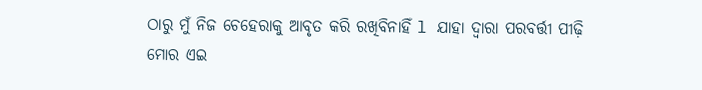ଠାରୁ ମୁଁ ନିଜ ଚେହେରାକୁ ଆବୃତ କରି ରଖିବିନାହିଁ l ଯାହା ଦ୍ୱାରା ପରବର୍ତ୍ତୀ ପୀଢ଼ି ମୋର ଏଇ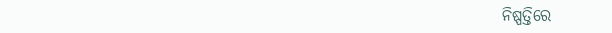ନିଷ୍ପତ୍ତିରେ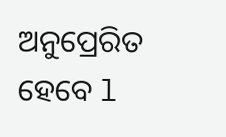ଅନୁପ୍ରେରିତ ହେବେ l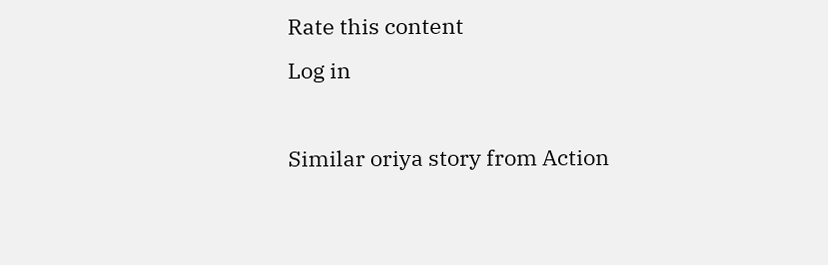Rate this content
Log in

Similar oriya story from Action